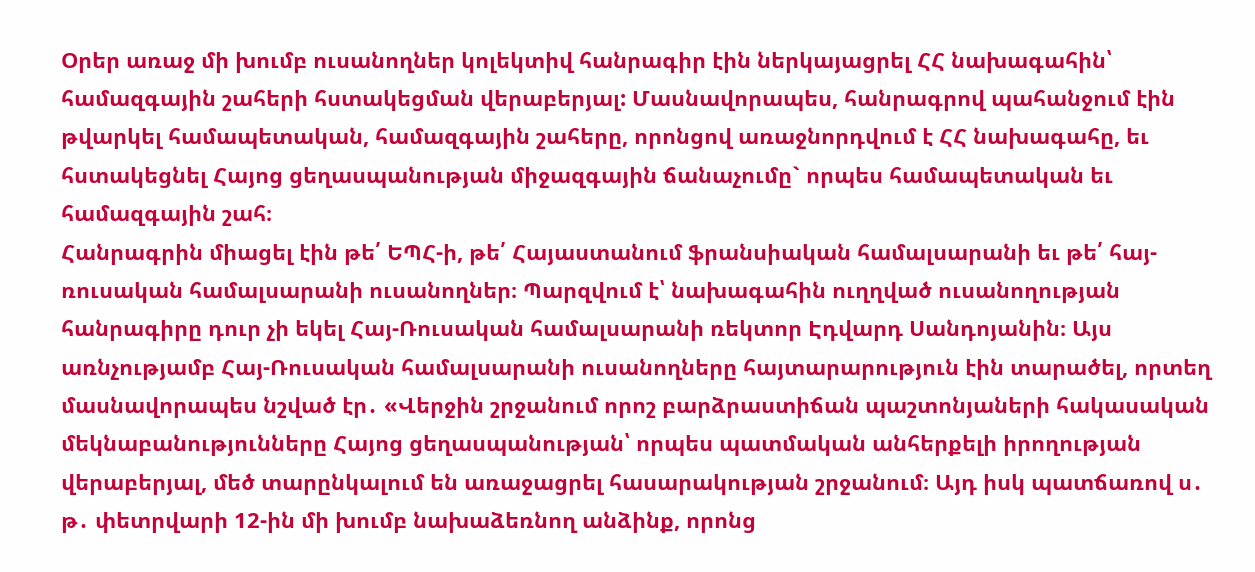Օրեր առաջ մի խումբ ուսանողներ կոլեկտիվ հանրագիր էին ներկայացրել ՀՀ նախագահին՝ համազգային շահերի հստակեցման վերաբերյալ: Մասնավորապես, հանրագրով պահանջում էին թվարկել համապետական, համազգային շահերը, որոնցով առաջնորդվում է ՀՀ նախագահը, եւ հստակեցնել Հայոց ցեղասպանության միջազգային ճանաչումը` որպես համապետական եւ համազգային շահ։
Հանրագրին միացել էին թե՛ ԵՊՀ-ի, թե՛ Հայաստանում ֆրանսիական համալսարանի եւ թե՛ հայ-ռուսական համալսարանի ուսանողներ։ Պարզվում է՝ նախագահին ուղղված ուսանողության հանրագիրը դուր չի եկել Հայ-Ռուսական համալսարանի ռեկտոր Էդվարդ Սանդոյանին։ Այս առնչությամբ Հայ-Ռուսական համալսարանի ուսանողները հայտարարություն էին տարածել, որտեղ մասնավորապես նշված էր․ «Վերջին շրջանում որոշ բարձրաստիճան պաշտոնյաների հակասական մեկնաբանությունները Հայոց ցեղասպանության՝ որպես պատմական անհերքելի իրողության վերաբերյալ, մեծ տարընկալում են առաջացրել հասարակության շրջանում։ Այդ իսկ պատճառով ս․ թ․ փետրվարի 12-ին մի խումբ նախաձեռնող անձինք, որոնց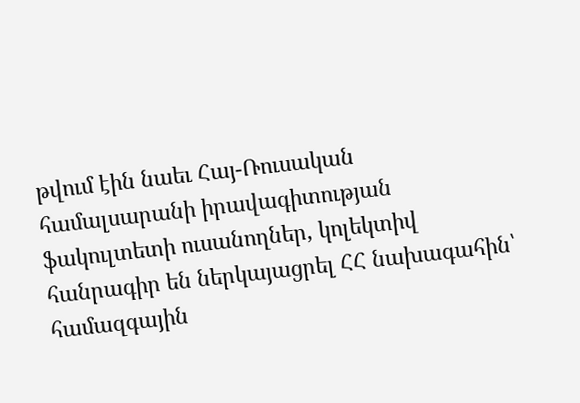թվում էին նաեւ Հայ-Ռուսական համալսարանի իրավագիտության ֆակուլտետի ուսանողներ, կոլեկտիվ հանրագիր են ներկայացրել ՀՀ նախագահին՝ համազգային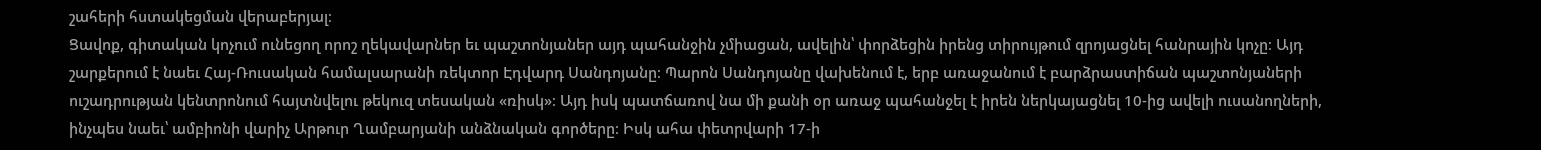շահերի հստակեցման վերաբերյալ։
Ցավոք, գիտական կոչում ունեցող որոշ ղեկավարներ եւ պաշտոնյաներ այդ պահանջին չմիացան, ավելին՝ փորձեցին իրենց տիրույթում զրոյացնել հանրային կոչը։ Այդ շարքերում է նաեւ Հայ-Ռուսական համալսարանի ռեկտոր Էդվարդ Սանդոյանը։ Պարոն Սանդոյանը վախենում է, երբ առաջանում է բարձրաստիճան պաշտոնյաների ուշադրության կենտրոնում հայտնվելու թեկուզ տեսական «ռիսկ»։ Այդ իսկ պատճառով նա մի քանի օր առաջ պահանջել է իրեն ներկայացնել 10-ից ավելի ուսանողների, ինչպես նաեւ՝ ամբիոնի վարիչ Արթուր Ղամբարյանի անձնական գործերը։ Իսկ ահա փետրվարի 17-ի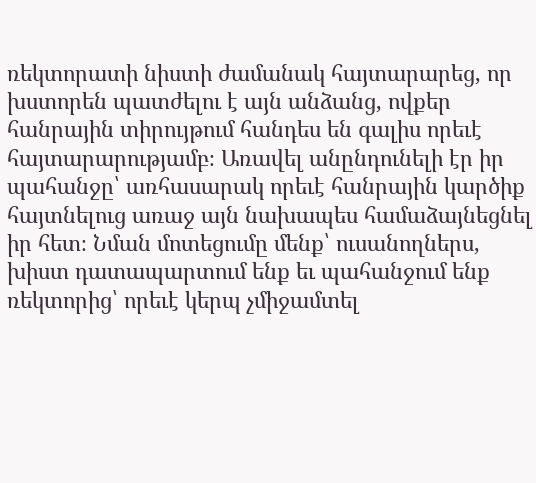ռեկտորատի նիստի ժամանակ հայտարարեց, որ խստորեն պատժելու է այն անձանց, ովքեր հանրային տիրույթում հանդես են գալիս որեւէ հայտարարությամբ։ Առավել անընդունելի էր իր պահանջը՝ առհասարակ որեւէ հանրային կարծիք հայտնելուց առաջ այն նախապես համաձայնեցնել իր հետ։ Նման մոտեցումը մենք՝ ուսանողներս, խիստ դատապարտում ենք եւ պահանջում ենք ռեկտորից՝ որեւէ կերպ չմիջամտել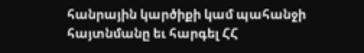հանրային կարծիքի կամ պահանջի հայտնմանը եւ հարգել ՀՀ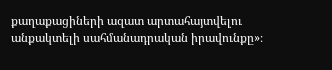քաղաքացիների ազատ արտահայտվելու անքակտելի սահմանադրական իրավունքը»։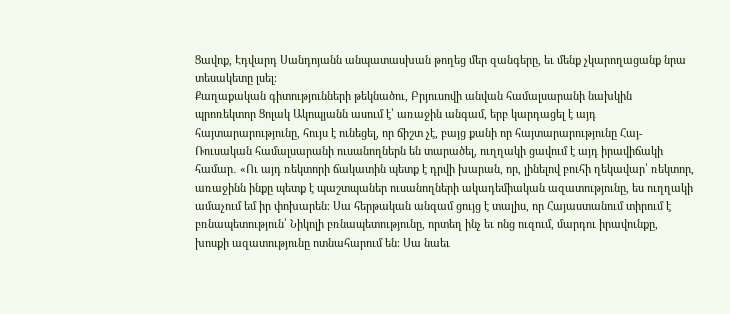Ցավոք, Էդվարդ Սանդոյանն անպատասխան թողեց մեր զանգերը, եւ մենք չկարողացանք նրա տեսակետը լսել։
Քաղաքական գիտությունների թեկնածու, Բրյուսովի անվան համալսարանի նախկին պրոռեկտոր Ցոլակ Ակոպյանն ասում է՝ առաջին անգամ, երբ կարդացել է այդ հայտարարությունը, հույս է ունեցել, որ ճիշտ չէ, բայց քանի որ հայտարարությունը Հայ-Ռուսական համալսարանի ուսանողներն են տարածել, ուղղակի ցավում է այդ իրավիճակի համար․ «Ու այդ ռեկտորի ճակատին պետք է դրվի խարան, որ, լինելով բուհի ղեկավար՝ ռեկտոր, առաջինն ինքը պետք է պաշտպաներ ուսանողների ակադեմիական ազատությունը, ես ուղղակի ամաչում եմ իր փոխարեն։ Սա հերթական անգամ ցույց է տալիս, որ Հայաստանում տիրում է բռնապետություն՝ Նիկոլի բռնապետությունը, որտեղ ինչ եւ ոնց ուզում, մարդու իրավունքը, խոսքի ազատությունը ոտնահարում են։ Սա նաեւ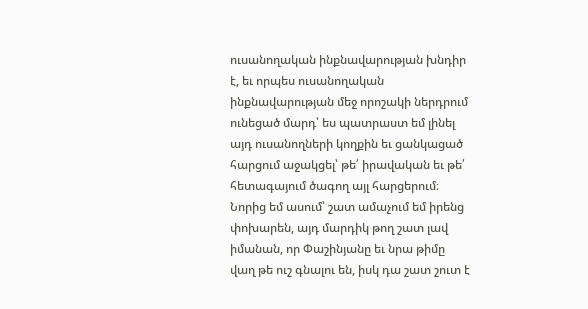ուսանողական ինքնավարության խնդիր է, եւ որպես ուսանողական ինքնավարության մեջ որոշակի ներդրում ունեցած մարդ՝ ես պատրաստ եմ լինել այդ ուսանողների կողքին եւ ցանկացած հարցում աջակցել՝ թե՛ իրավական եւ թե՛ հետագայում ծագող այլ հարցերում։ Նորից եմ ասում՝ շատ ամաչում եմ իրենց փոխարեն, այդ մարդիկ թող շատ լավ իմանան, որ Փաշինյանը եւ նրա թիմը վաղ թե ուշ գնալու են, իսկ դա շատ շուտ է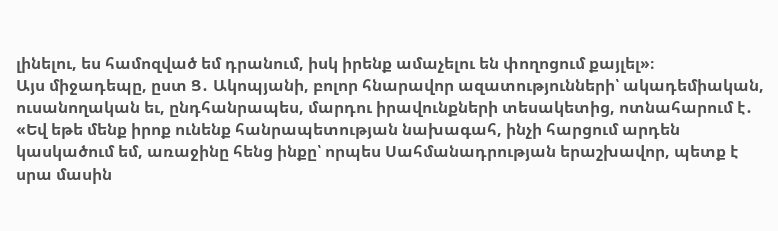լինելու, ես համոզված եմ դրանում, իսկ իրենք ամաչելու են փողոցում քայլել»։
Այս միջադեպը, ըստ Ց․ Ակոպյանի, բոլոր հնարավոր ազատությունների՝ ակադեմիական, ուսանողական եւ, ընդհանրապես, մարդու իրավունքների տեսակետից, ոտնահարում է․ «Եվ եթե մենք իրոք ունենք հանրապետության նախագահ, ինչի հարցում արդեն կասկածում եմ, առաջինը հենց ինքը՝ որպես Սահմանադրության երաշխավոր, պետք է սրա մասին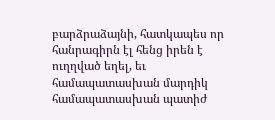բարձրաձայնի, հատկապես որ հանրագիրն էլ հենց իրեն է ուղղված եղել, եւ համապատասխան մարդիկ համապատասխան պատիժ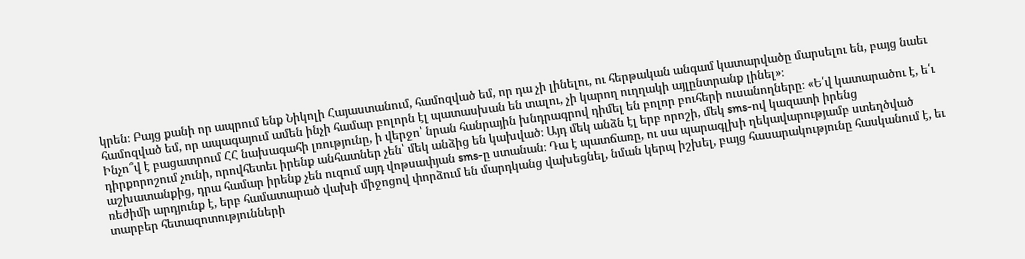կրեն։ Բայց քանի որ ապրում ենք Նիկոլի Հայաստանում, համոզված եմ, որ դա չի լինելու, ու հերթական անգամ կատարվածը մարսելու են, բայց նաեւ համոզված եմ, որ ապագայում ամեն ինչի համար բոլորն էլ պատասխան են տալու, չի կարող ուղղակի այլընտրանք լինել»։
Ինչո՞վ է բացատրում ՀՀ նախագահի լռությունը, ի վերջո՝ նրան հանրային խնդրագրով դիմել են բոլոր բուհերի ուսանողները։ «Ե՛վ կատարածու է, ե՛ւ դիրքորոշում չունի, որովհետեւ իրենք անհատներ չեն՝ մեկ անձից են կախված։ Այդ մեկ անձն էլ երբ որոշի, մեկ sms-ով կազատի իրենց աշխատանքից, դրա համար իրենք չեն ուզում այդ վոթսափյան sms-ը ստանան։ Դա է պատճառը, ու սա պարագլխի ղեկավարությամբ ստեղծված ռեժիմի արդյունք է, երբ համատարած վախի միջոցով փորձում են մարդկանց վախեցնել, նման կերպ իշխել, բայց հասարակությունը հասկանում է, եւ տարբեր հետազոտությունների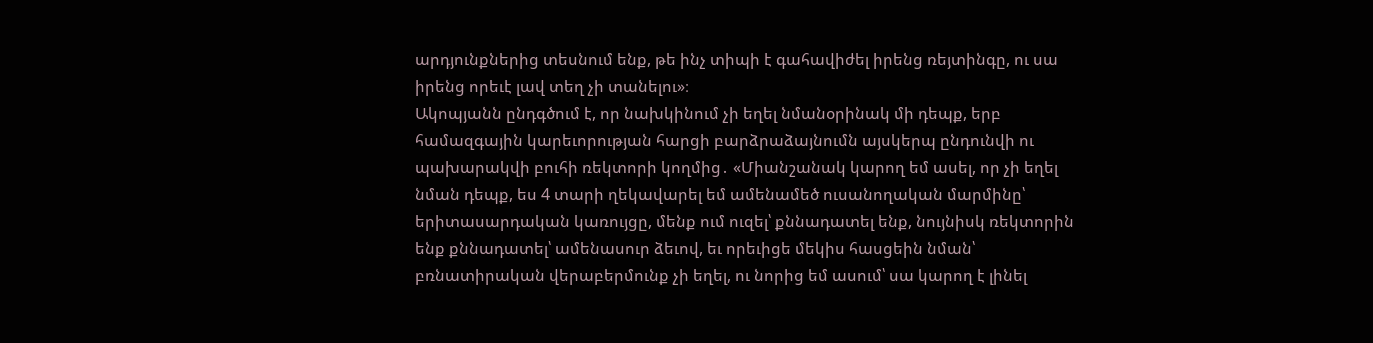արդյունքներից տեսնում ենք, թե ինչ տիպի է գահավիժել իրենց ռեյտինգը, ու սա իրենց որեւէ լավ տեղ չի տանելու»։
Ակոպյանն ընդգծում է, որ նախկինում չի եղել նմանօրինակ մի դեպք, երբ համազգային կարեւորության հարցի բարձրաձայնումն այսկերպ ընդունվի ու պախարակվի բուհի ռեկտորի կողմից․ «Միանշանակ կարող եմ ասել, որ չի եղել նման դեպք, ես 4 տարի ղեկավարել եմ ամենամեծ ուսանողական մարմինը՝ երիտասարդական կառույցը, մենք ում ուզել՝ քննադատել ենք, նույնիսկ ռեկտորին ենք քննադատել՝ ամենասուր ձեւով, եւ որեւիցե մեկիս հասցեին նման՝ բռնատիրական վերաբերմունք չի եղել, ու նորից եմ ասում՝ սա կարող է լինել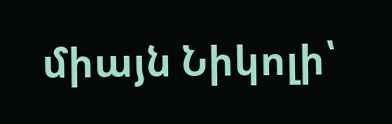միայն Նիկոլի՝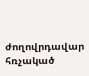ժողովրդավար հռչակած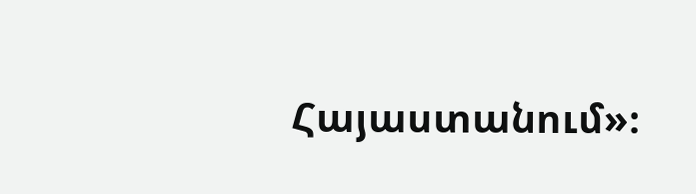Հայաստանում»։